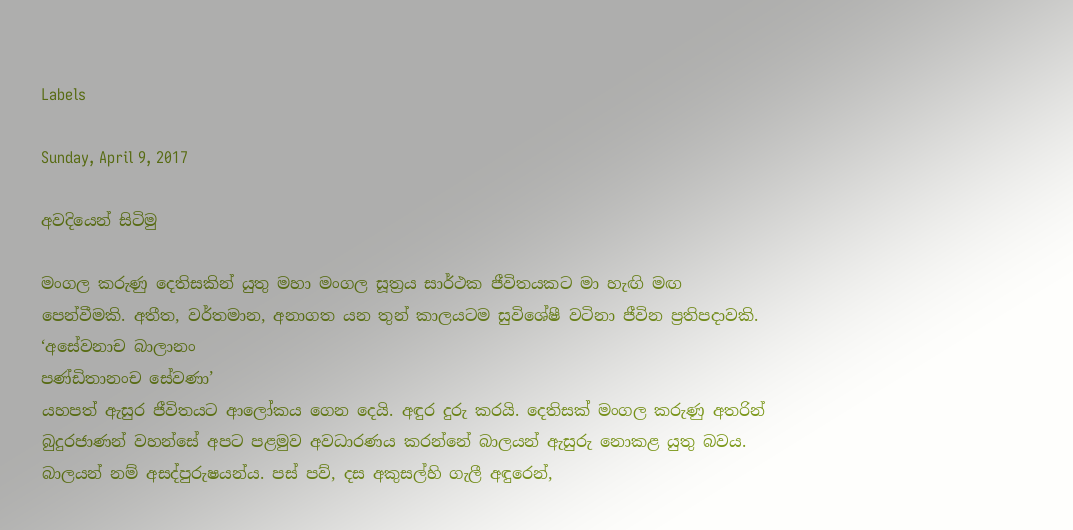Labels

Sunday, April 9, 2017

අවදියෙන් සිටිමු

මංගල කරුණු දෙතිසකින් යුතු මහා මංගල සූත්‍රය සාර්ථක ජීවිතයකට මා හැඟි මඟ පෙන්වීමකි. අතීත, වර්තමාන, අනාගත යන තුන් කාලයටම සුවිශේෂී වටිනා ජීවින ප්‍රතිපදාවකි.
‘අසේවනාච බාලානං
පණ්ඩිතානංච සේවණා’
යහපත් ඇසුර ජීවිතයට ආලෝකය ගෙන දෙයි. අඳුර දුරු කරයි. දෙතිසක් මංගල කරුණු අතරින් බුදුරජාණන් වහන්සේ අපට පළමුව අවධාරණය කරන්නේ බාලයන් ඇසුරු නොකළ යුතු බවය. බාලයන් නම් අසද්පුරුෂයන්ය. පස් පව්, දස අකුසල්හි ගැලී අඳුරෙන්,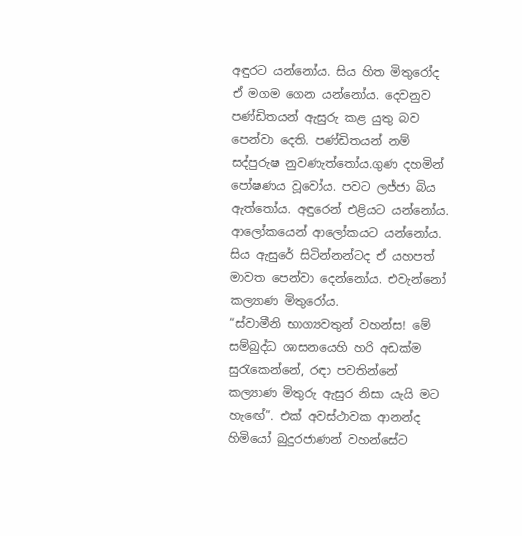අඳුරට යන්නෝය. සිය හිත මිතුරෝද ඒ මගම ගෙන යන්නෝය. දෙවනුව පණ්ඩිතයන් ඇසුරු කළ යුතු බව පෙන්වා දෙති. පණ්ඩිතයන් නම් සද්පුරුෂ නුවණැත්තෝය.ගුණ දහමින් පෝෂණය වූවෝය. පවට ලජ්ජා බිය ඇත්තෝය. අඳුරෙන් එළියට යන්නෝය.
ආලෝකයෙන් ආලෝකයට යන්නෝය. සිය ඇසුරේ සිටින්නන්ටද ඒ යහපත් මාවත පෙන්වා දෙන්නෝය. එවැන්නෝ කල්‍යාණ මිතුරෝය.
“ස්වාමීනි භාග්‍යවතුන් වහන්ස! මේ සම්බුද්ධ ශාසනයෙහි හරි අඩක්ම සුරැකෙන්නේ, රඳා පවතින්නේ කල්‍යාණ මිතුරු ඇසුර නිසා යැයි මට හැඟේ”. එක් අවස්ථාවක ආනන්ද හිමියෝ බුදුරජාණන් වහන්සේට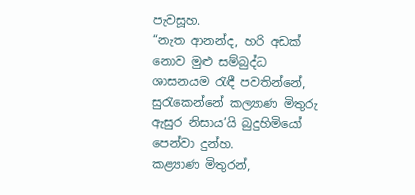පැවසූහ.
“නැත ආනන්ද, හරි අඩක් නොව මුළු සම්බුද්ධ ශාසනයම රැඳී පවතින්නේ, සුරැකෙන්නේ කල්‍යාණ මිතුරු ඇසුර නිසාය’යි බුදුහිමියෝ පෙන්වා දුන්හ.
කළ්‍යාණ මිතුරන්,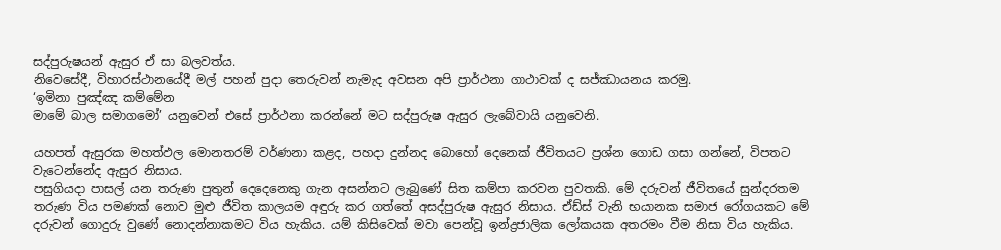සද්පුරුෂයන් ඇසුර ඒ සා බලවත්ය.
නිවෙසේදී, විහාරස්ථානයේදී මල් පහන් පුදා තෙරුවන් නැමැද අවසන අපි ප්‍රාර්ථනා ගාථාවක් ද සජ්ඣායනය කරමු.
‘ඉමිනා පුඤ්ඤ කම්මේන
මාමේ බාල සමාගමෝ’ යනුවෙන් එසේ ප්‍රාර්ථනා කරන්නේ මට සද්පුරුෂ ඇසුර ලැබේවායි යනුවෙනි.

යහපත් ඇසුරක මහත්ඵල මොනතරම් වර්ණනා කළද, පහදා දුන්නද බොහෝ දෙනෙක් ජීවිතයට ප්‍රශ්න ගොඩ ගසා ගන්නේ, විපතට වැටෙන්නේද ඇසුර නිසාය.
පසුගියදා පාසල් යන තරුණ පුතුන් දෙදෙනෙකු ගැන අසන්නට ලැබුණේ සිත කම්පා කරවන පුවතකි. මේ දරුවන් ජීවිතයේ සුන්දරතම තරුණ විය පමණක් නොව මුළු ජීවිත කාලයම අඳුරු කර ගත්තේ අසද්පුරුෂ ඇසුර නිසාය. ඒඩ්ස් වැනි භයානක සමාජ රෝගයකට මේ දරුවන් ගොදුරු වුණේ නොදන්නාකමට විය හැකිය. යම් කිසිවෙක් මවා පෙන්වූ ඉන්ද්‍රජාලික ලෝකයක අතරමං වීම නිසා විය හැකිය.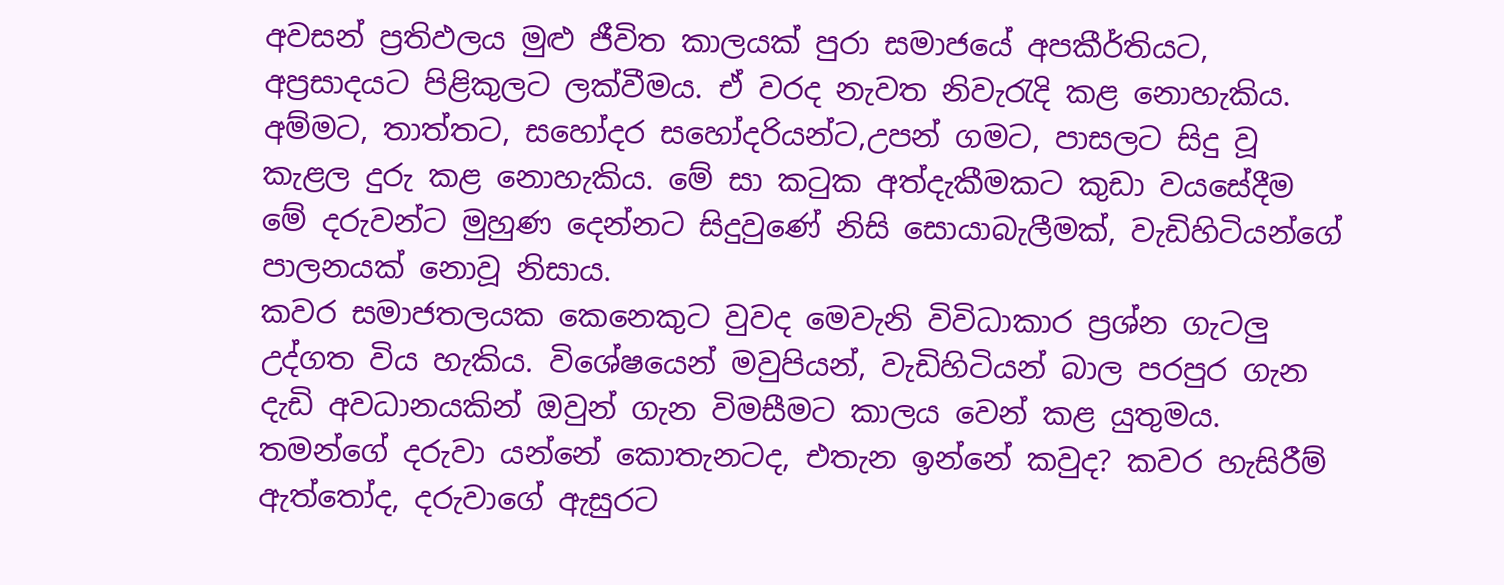අවසන් ප්‍රතිඵලය මුළු ජීවිත කාලයක් පුරා සමාජයේ අපකීර්තියට, අප්‍රසාදයට පිළිකුලට ලක්වීමය. ඒ වරද නැවත නිවැරැදි කළ නොහැකිය. අම්මට, තාත්තට, සහෝදර සහෝදරියන්ට,උපන් ගමට, පාසලට සිදු වූ කැළල දුරු කළ නොහැකිය. මේ සා කටුක අත්දැකීමකට කුඩා වයසේදීම මේ දරුවන්ට මුහුණ දෙන්නට සිදුවුණේ නිසි සොයාබැලීමක්, වැඩිහිටියන්ගේ පාලනයක් නොවූ නිසාය.
කවර සමාජතලයක කෙනෙකුට වුවද මෙවැනි විවිධාකාර ප්‍රශ්න ගැටලු උද්ගත විය හැකිය. විශේෂයෙන් මවුපියන්, වැඩිහිටියන් බාල පරපුර ගැන දැඩි අවධානයකින් ඔවුන් ගැන විමසීමට කාලය වෙන් කළ යුතුමය. තමන්ගේ දරුවා යන්නේ කොතැනටද, එතැන ඉන්නේ කවුද? කවර හැසිරීම් ඇත්තෝද, දරුවාගේ ඇසුරට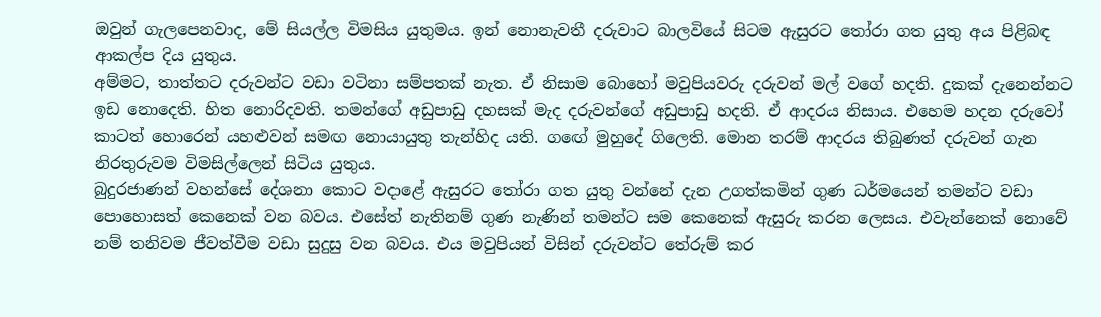ඔවුන් ගැලපෙනවාද, මේ සියල්ල විමසිය යුතුමය. ඉන් නොනැවතී දරුවාට බාලවියේ සිටම ඇසුරට තෝරා ගත යුතු අය පිළිබඳ ආකල්ප දිය යුතුය.
අම්මට, තාත්තට දරුවන්ට වඩා වටිනා සම්පතක් නැත. ඒ නිසාම බොහෝ මවුපියවරු දරුවන් මල් වගේ හදති. දුකක් දැනෙන්නට ඉඩ නොදෙති. හිත නොරිදවති. තමන්ගේ අඩුපාඩු දහසක් මැද දරුවන්ගේ අඩුපාඩු හදති. ඒ ආදරය නිසාය. එහෙම හදන දරුවෝ කාටත් හොරෙන් යහළුවන් සමඟ නොයායුතු තැන්හිද යති. ගඟේ මුහුදේ ගිලෙති. මොන තරම් ආදරය තිබුණත් දරුවන් ගැන නිරතුරුවම විමසිල්ලෙන් සිටිය යුතුය.
බුදුරජාණන් වහන්සේ දේශනා කොට වදාළේ ඇසුරට තෝරා ගත යුතු වන්නේ දැන උගත්කමින් ගුණ ධර්මයෙන් තමන්ට වඩා පොහොසත් කෙනෙක් වන බවය. එසේත් නැතිනම් ගුණ නැණින් තමන්ට සම කෙනෙක් ඇසුරු කරන ලෙසය. එවැන්නෙක් නොවේ නම් තනිවම ජීවත්වීම වඩා සුදුසු වන බවය. එය මවුපියන් විසින් දරුවන්ට තේරුම් කර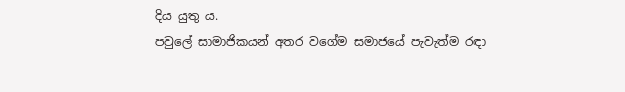දිය යුතු ය.
පවුලේ සාමාජිකයන් අතර වගේම සමාජයේ පැවැත්ම රඳා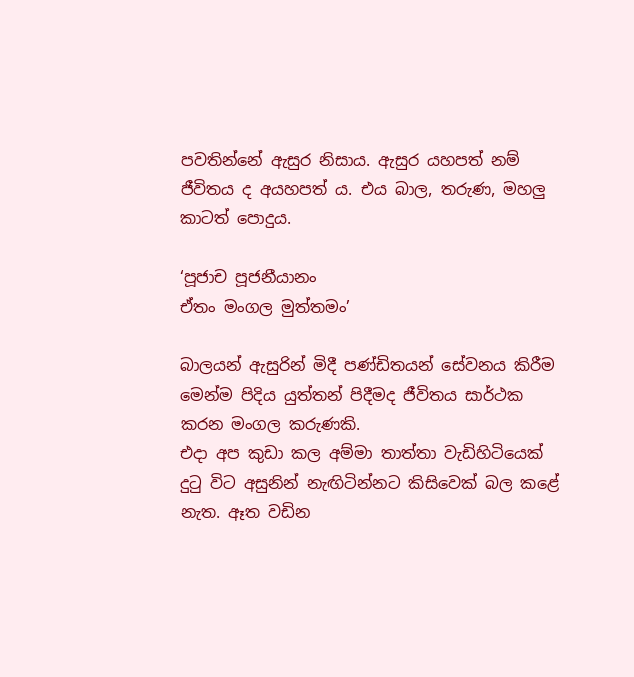පවතින්නේ ඇසුර නිසාය. ඇසුර යහපත් නම් ජීවිතය ද අයහපත් ය. එය බාල, තරුණ, මහලු කාටත් පොදුය.

‘පූජාච පූජනීයානං
ඒතං මංගල මුත්තමං’

බාලයන් ඇසුරින් මිදී පණ්ඩිතයන් සේවනය කිරීම මෙන්ම පිදිය යුත්තන් පිදීමද ජීවිතය සාර්ථක කරන මංගල කරුණකි.
එදා අප කුඩා කල අම්මා තාත්තා වැඩිහිටියෙක් දුටු විට අසුනින් නැඟිටින්නට කිසිවෙක් බල කළේ නැත. ඈත වඩින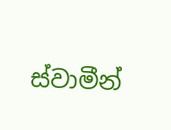ස්වාමීන්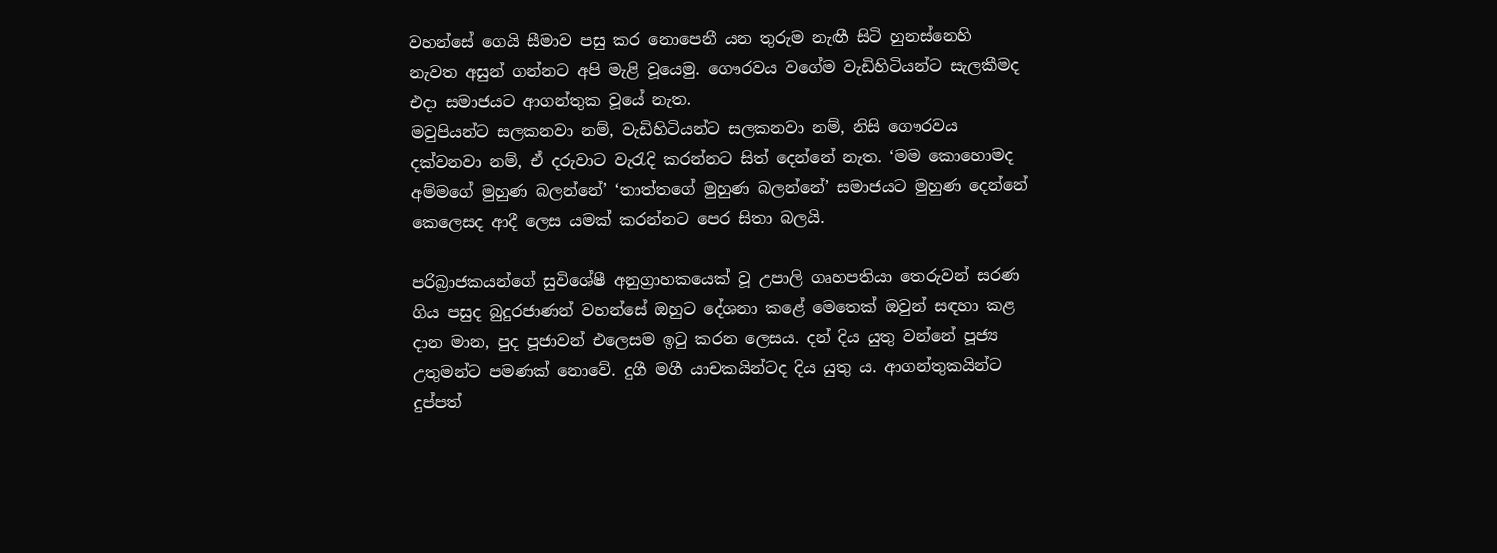වහන්සේ ගෙයි සීමාව පසු කර නොපෙනී යන තුරුම නැඟී සිටි හුනස්නෙහි නැවත අසුන් ගන්නට අපි මැළි වූයෙමු. ගෞරවය වගේම වැඩිහිටියන්ට සැලකීමද එදා සමාජයට ආගන්තුක වූයේ නැත.
මවුපියන්ට සලකනවා නම්, වැඩිහිටියන්ට සලකනවා නම්, නිසි ගෞරවය දක්වනවා නම්, ඒ දරුවාට වැරැදි කරන්නට සිත් දෙන්නේ නැත. ‘මම කොහොමද අම්මගේ මුහුණ බලන්නේ’ ‘තාත්තගේ මුහුණ බලන්නේ’ සමාජයට මුහුණ දෙන්නේ කෙලෙසද ආදී ලෙස යමක් කරන්නට පෙර සිතා බලයි.

පරිබ්‍රාජකයන්ගේ සුවිශේෂී අනුග්‍රාහකයෙක් වූ උපාලි ගෘහපතියා තෙරුවන් සරණ ගිය පසුද බුදුරජාණන් වහන්සේ ඔහුට දේශනා කළේ මෙතෙක් ඔවුන් සඳහා කළ දාන මාන, පුද පූජාවන් එලෙසම ඉටු කරන ලෙසය. දන් දිය යුතු වන්නේ පූජ්‍ය උතුමන්ට පමණක් නොවේ. දුගී මගී යාචකයින්ටද දිය යුතු ය. ආගන්තුකයින්ට දුප්පත්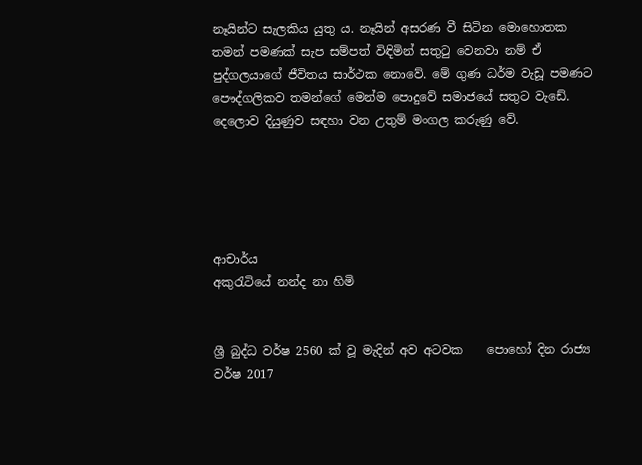නෑයින්ට සැලකිය යුතු ය. නෑයින් අසරණ වී සිටින මොහොතක තමන් පමණක් සැප සම්පත් විඳිමින් සතුටු වෙනවා නම් ඒ පුද්ගලයාගේ ජීවිතය සාර්ථක නොවේ. මේ ගුණ ධර්ම වැඩූ පමණට පෞද්ගලිකව තමන්ගේ මෙන්ම පොදුවේ සමාජයේ සතුට වැඩේ. දෙලොව දියුණුව සඳහා වන උතුම් මංගල කරුණු වේ.





ආචාර්ය
අකුරැටියේ නන්ද නා හිමි


ශ්‍රී බුද්ධ වර්ෂ 2560 ක් වූ ‍මැදින් අව අටවක    පොහෝ දින රාජ්‍ය වර්ෂ 2017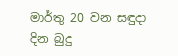මාර්තු 20 වන සඳුදා  දින බුදු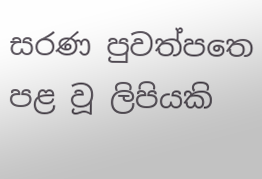සරණ පුවත්පත‍ෙ පළ වූ ලිපියකි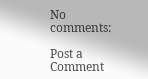No comments:

Post a Comment